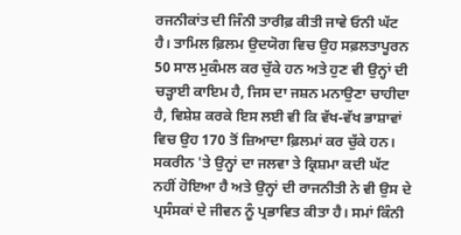ਰਜਨੀਕਾਂਤ ਦੀ ਜਿੰਨੀ ਤਾਰੀਫ਼ ਕੀਤੀ ਜਾਵੇ ਓਨੀ ਘੱਟ ਹੈ। ਤਾਮਿਲ ਫ਼ਿਲਮ ਉਦਯੋਗ ਵਿਚ ਉਹ ਸਫ਼ਲਤਾਪੂਰਨ 50 ਸਾਲ ਮੁਕੰਮਲ ਕਰ ਚੁੱਕੇ ਹਨ ਅਤੇ ਹੁਣ ਵੀ ਉਨ੍ਹਾਂ ਦੀ ਚੜ੍ਹਾਈ ਕਾਇਮ ਹੈ, ਜਿਸ ਦਾ ਜਸ਼ਨ ਮਨਾਉਣਾ ਚਾਹੀਦਾ ਹੈ, ਵਿਸ਼ੇਸ਼ ਕਰਕੇ ਇਸ ਲਈ ਵੀ ਕਿ ਵੱਖ-ਵੱਖ ਭਾਸ਼ਾਵਾਂ ਵਿਚ ਉਹ 170 ਤੋਂ ਜ਼ਿਆਦਾ ਫ਼ਿਲਮਾਂ ਕਰ ਚੁੱਕੇ ਹਨ। ਸਕਰੀਨ 'ਤੇ ਉਨ੍ਹਾਂ ਦਾ ਜਲਵਾ ਤੇ ਕ੍ਰਿਸ਼ਮਾ ਕਦੀ ਘੱਟ ਨਹੀਂ ਹੋਇਆ ਹੈ ਅਤੇ ਉਨ੍ਹਾਂ ਦੀ ਰਾਜਨੀਤੀ ਨੇ ਵੀ ਉਸ ਦੇ ਪ੍ਰਸੰਸਕਾਂ ਦੇ ਜੀਵਨ ਨੂੰ ਪ੍ਰਭਾਵਿਤ ਕੀਤਾ ਹੈ। ਸਮਾਂ ਕਿੰਨੀ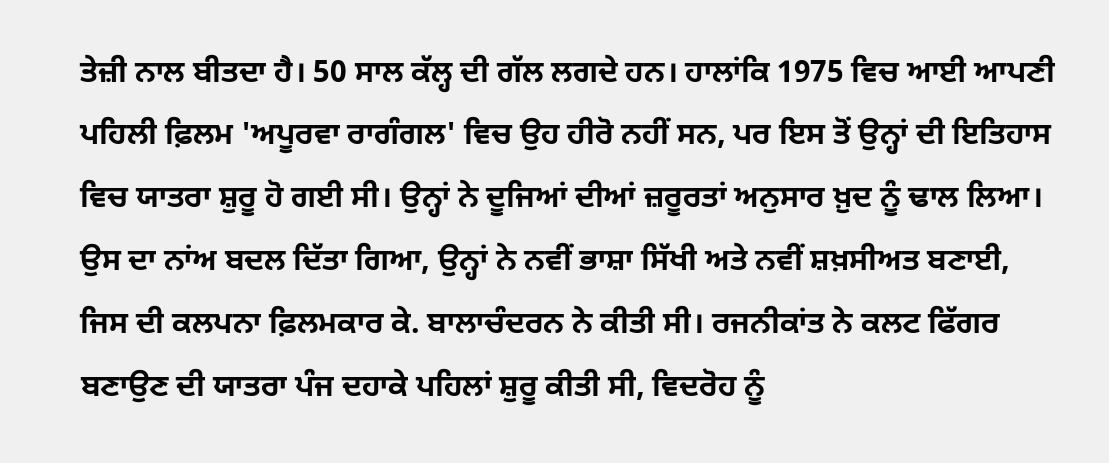ਤੇਜ਼ੀ ਨਾਲ ਬੀਤਦਾ ਹੈ। 50 ਸਾਲ ਕੱਲ੍ਹ ਦੀ ਗੱਲ ਲਗਦੇ ਹਨ। ਹਾਲਾਂਕਿ 1975 ਵਿਚ ਆਈ ਆਪਣੀ ਪਹਿਲੀ ਫ਼ਿਲਮ 'ਅਪੂਰਵਾ ਰਾਗੰਗਲ' ਵਿਚ ਉਹ ਹੀਰੋ ਨਹੀਂ ਸਨ, ਪਰ ਇਸ ਤੋਂ ਉਨ੍ਹਾਂ ਦੀ ਇਤਿਹਾਸ ਵਿਚ ਯਾਤਰਾ ਸ਼ੁਰੂ ਹੋ ਗਈ ਸੀ। ਉਨ੍ਹਾਂ ਨੇ ਦੂਜਿਆਂ ਦੀਆਂ ਜ਼ਰੂਰਤਾਂ ਅਨੁਸਾਰ ਖ਼ੁਦ ਨੂੰ ਢਾਲ ਲਿਆ। ਉਸ ਦਾ ਨਾਂਅ ਬਦਲ ਦਿੱਤਾ ਗਿਆ, ਉਨ੍ਹਾਂ ਨੇ ਨਵੀਂ ਭਾਸ਼ਾ ਸਿੱਖੀ ਅਤੇ ਨਵੀਂ ਸ਼ਖ਼ਸੀਅਤ ਬਣਾਈ, ਜਿਸ ਦੀ ਕਲਪਨਾ ਫ਼ਿਲਮਕਾਰ ਕੇ. ਬਾਲਾਚੰਦਰਨ ਨੇ ਕੀਤੀ ਸੀ। ਰਜਨੀਕਾਂਤ ਨੇ ਕਲਟ ਫਿੱਗਰ ਬਣਾਉਣ ਦੀ ਯਾਤਰਾ ਪੰਜ ਦਹਾਕੇ ਪਹਿਲਾਂ ਸ਼ੁਰੂ ਕੀਤੀ ਸੀ, ਵਿਦਰੋਹ ਨੂੰ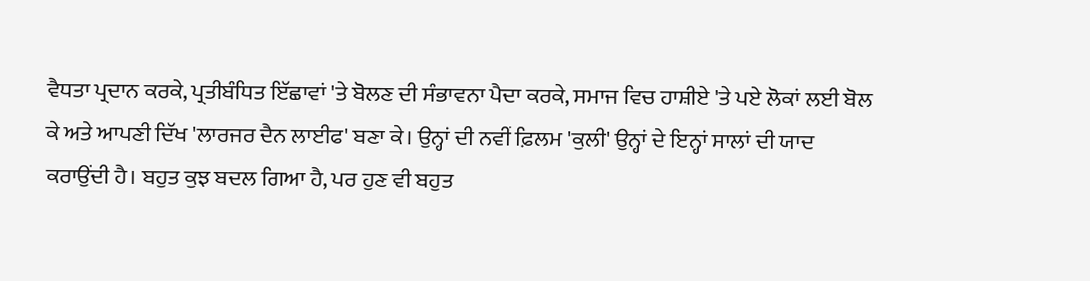ਵੈਧਤਾ ਪ੍ਰਦਾਨ ਕਰਕੇ, ਪ੍ਰਤੀਬੰਧਿਤ ਇੱਛਾਵਾਂ 'ਤੇ ਬੋਲਣ ਦੀ ਸੰਭਾਵਨਾ ਪੈਦਾ ਕਰਕੇ, ਸਮਾਜ ਵਿਚ ਹਾਸ਼ੀਏ 'ਤੇ ਪਏ ਲੋਕਾਂ ਲਈ ਬੋਲ ਕੇ ਅਤੇ ਆਪਣੀ ਦਿੱਖ 'ਲਾਰਜਰ ਦੈਨ ਲਾਈਫ' ਬਣਾ ਕੇ। ਉਨ੍ਹਾਂ ਦੀ ਨਵੀਂ ਫ਼ਿਲਮ 'ਕੁਲੀ' ਉਨ੍ਹਾਂ ਦੇ ਇਨ੍ਹਾਂ ਸਾਲਾਂ ਦੀ ਯਾਦ ਕਰਾਉਂਦੀ ਹੈ। ਬਹੁਤ ਕੁਝ ਬਦਲ ਗਿਆ ਹੈ, ਪਰ ਹੁਣ ਵੀ ਬਹੁਤ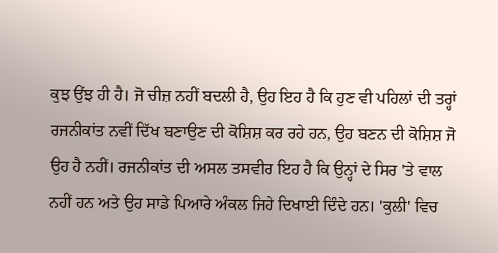ਕੁਝ ਉਂਝ ਹੀ ਹੈ। ਜੋ ਚੀਜ਼ ਨਹੀਂ ਬਦਲੀ ਹੈ, ਉਹ ਇਹ ਹੈ ਕਿ ਹੁਣ ਵੀ ਪਹਿਲਾਂ ਦੀ ਤਰ੍ਹਾਂ ਰਜਨੀਕਾਂਤ ਨਵੀਂ ਦਿੱਖ ਬਣਾਉਣ ਦੀ ਕੋਸ਼ਿਸ਼ ਕਰ ਰਹੇ ਹਨ, ਉਹ ਬਣਨ ਦੀ ਕੋਸ਼ਿਸ਼ ਜੋ ਉਹ ਹੈ ਨਹੀਂ। ਰਜਨੀਕਾਂਤ ਦੀ ਅਸਲ ਤਸਵੀਰ ਇਹ ਹੈ ਕਿ ਉਨ੍ਹਾਂ ਦੇ ਸਿਰ 'ਤੇ ਵਾਲ ਨਹੀਂ ਹਨ ਅਤੇ ਉਹ ਸਾਡੇ ਪਿਆਰੇ ਅੰਕਲ ਜਿਹੇ ਦਿਖਾਈ ਦਿੰਦੇ ਹਨ। 'ਕੁਲੀ' ਵਿਚ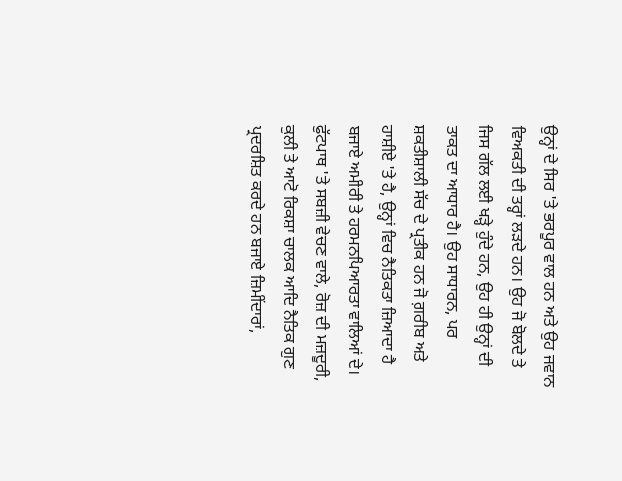ਉਨ੍ਹਾਂ ਦੇ ਸਿਰ 'ਤੇ ਭਰਪੂਰ ਵਾਲ ਹਨ ਅਤੇ ਉਹ ਜਵਾਨ ਵਿਅਕਤੀ ਦੀ ਤਰ੍ਹਾਂ ਲੜਦੇ ਹਨ। ਉਹ ਜੋ ਬੋਲਦੇ ਤੇ ਜਿਸ ਗੱਲ ਲਈ ਖੜ੍ਹੇ ਹੁੰਦੇ ਹਨ, ਉਹ ਹੀ ਉਨ੍ਹਾਂ ਦੀ ਤਾਕਤ ਦਾ ਆਧਾਰ ਹੈ। ਉਹ ਸਾਧਾਰਨ, ਪਰ ਸ਼ਕਤੀਸ਼ਾਲੀ ਸੱਚ ਦੇ ਪ੍ਰਤੀਕ ਹਨ ਜੋ ਗ਼ਰੀਬ ਅਤੇ ਹਾਸ਼ੀਏ 'ਤੇ ਹੈ, ਉਨ੍ਹਾਂ ਵਿਚ ਨੈਤਿਕਤਾ ਜ਼ਿਆਦਾ ਹੈ ਬਜਾਏ ਅਮੀਰੀ ਤੇ ਹਰਮਨਪਿਆਰਤਾ ਵਾਲਿਆਂ ਦੇ।
ਫੁੱਟਪਾਥ 'ਤੇ ਸਬਜ਼ੀ ਵੇਚਣ ਵਾਲੇ, ਰੋਜ਼ ਦੀ ਮਜ਼ਦੂਰੀ, ਕੁਲੀ ਤੇ ਆਟੋ ਰਿਕਸ਼ਾ ਚਾਲਕ ਆਦਿ ਨੈਤਿਕ ਗੁਣ ਪ੍ਰਦਰਸ਼ਿਤ ਕਰਦੇ ਹਨ ਬਜਾਏ ਜ਼ਿਮੀਂਦਾਰਾਂ,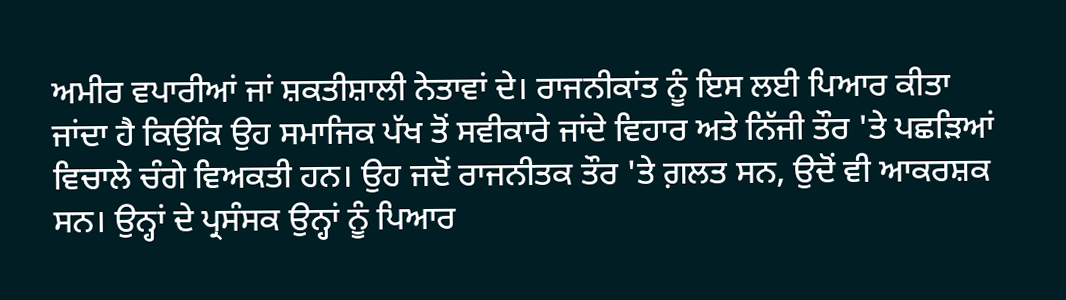ਅਮੀਰ ਵਪਾਰੀਆਂ ਜਾਂ ਸ਼ਕਤੀਸ਼ਾਲੀ ਨੇਤਾਵਾਂ ਦੇ। ਰਾਜਨੀਕਾਂਤ ਨੂੰ ਇਸ ਲਈ ਪਿਆਰ ਕੀਤਾ ਜਾਂਦਾ ਹੈ ਕਿਉਂਕਿ ਉਹ ਸਮਾਜਿਕ ਪੱਖ ਤੋਂ ਸਵੀਕਾਰੇ ਜਾਂਦੇ ਵਿਹਾਰ ਅਤੇ ਨਿੱਜੀ ਤੌਰ 'ਤੇ ਪਛੜਿਆਂ ਵਿਚਾਲੇ ਚੰਗੇ ਵਿਅਕਤੀ ਹਨ। ਉਹ ਜਦੋਂ ਰਾਜਨੀਤਕ ਤੌਰ 'ਤੇ ਗ਼ਲਤ ਸਨ, ਉਦੋਂ ਵੀ ਆਕਰਸ਼ਕ ਸਨ। ਉਨ੍ਹਾਂ ਦੇ ਪ੍ਰਸੰਸਕ ਉਨ੍ਹਾਂ ਨੂੰ ਪਿਆਰ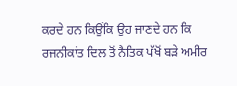ਕਰਦੇ ਹਨ ਕਿਉਂਕਿ ਉਹ ਜਾਣਦੇ ਹਨ ਕਿ ਰਜਨੀਕਾਂਤ ਦਿਲ ਤੋਂ ਨੈਤਿਕ ਪੱਖੋਂ ਬੜੇ ਅਮੀਰ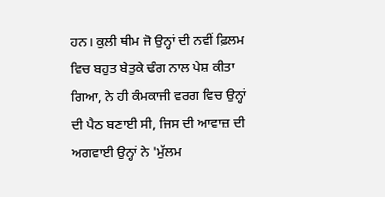ਹਨ। ਕੁਲੀ ਥੀਮ ਜੋ ਉਨ੍ਹਾਂ ਦੀ ਨਵੀਂ ਫ਼ਿਲਮ ਵਿਚ ਬਹੁਤ ਬੇਤੁਕੇ ਢੰਗ ਨਾਲ ਪੇਸ਼ ਕੀਤਾ ਗਿਆ, ਨੇ ਹੀ ਕੰਮਕਾਜੀ ਵਰਗ ਵਿਚ ਉਨ੍ਹਾਂ ਦੀ ਪੈਠ ਬਣਾਈ ਸੀ, ਜਿਸ ਦੀ ਆਵਾਜ਼ ਦੀ ਅਗਵਾਈ ਉਨ੍ਹਾਂ ਨੇ 'ਮੁੱਲਮ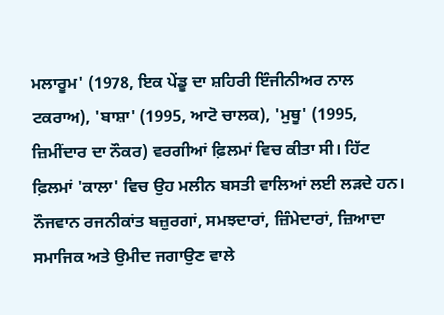ਮਲਾਰੂਮ' (1978, ਇਕ ਪੇਂਡੂ ਦਾ ਸ਼ਹਿਰੀ ਇੰਜੀਨੀਅਰ ਨਾਲ ਟਕਰਾਅ), 'ਬਾਸ਼ਾ' (1995, ਆਟੋ ਚਾਲਕ), 'ਮੁਥੂ' (1995, ਜ਼ਿਮੀਂਦਾਰ ਦਾ ਨੌਕਰ) ਵਰਗੀਆਂ ਫ਼ਿਲਮਾਂ ਵਿਚ ਕੀਤਾ ਸੀ। ਹਿੱਟ ਫ਼ਿਲਮਾਂ 'ਕਾਲਾ' ਵਿਚ ਉਹ ਮਲੀਨ ਬਸਤੀ ਵਾਲਿਆਂ ਲਈ ਲੜਦੇ ਹਨ। ਨੌਜਵਾਨ ਰਜਨੀਕਾਂਤ ਬਜ਼ੁਰਗਾਂ, ਸਮਝਦਾਰਾਂ, ਜ਼ਿੰਮੇਦਾਰਾਂ, ਜ਼ਿਆਦਾ ਸਮਾਜਿਕ ਅਤੇ ਉਮੀਦ ਜਗਾਉਣ ਵਾਲੇ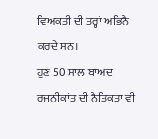ਵਿਅਕਤੀ ਦੀ ਤਰ੍ਹਾਂ ਅਭਿਨੈ ਕਰਦੇ ਸਨ।
ਹੁਣ 50 ਸਾਲ ਬਾਅਦ ਰਜਨੀਕਾਂਤ ਦੀ ਨੈਤਿਕਤਾ ਵੀ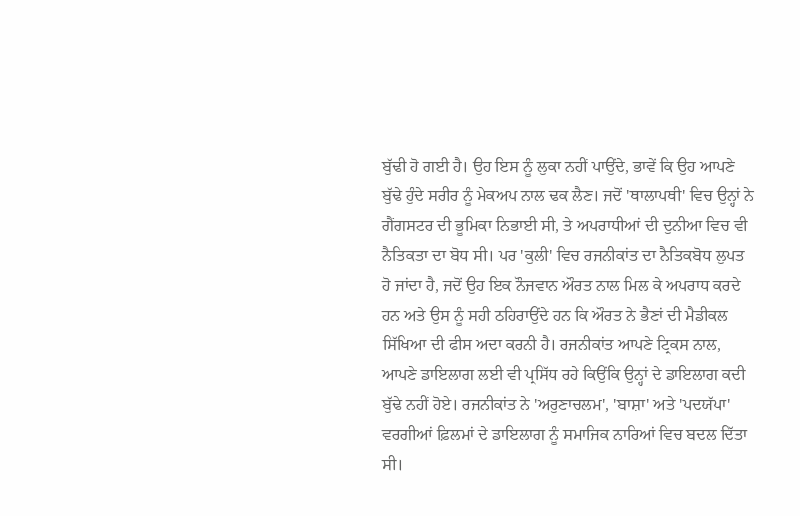ਬੁੱਢੀ ਹੋ ਗਈ ਹੈ। ਉਹ ਇਸ ਨੂੰ ਲੁਕਾ ਨਹੀਂ ਪਾਉਂਦੇ, ਭਾਵੇਂ ਕਿ ਉਹ ਆਪਣੇ ਬੁੱਢੇ ਹੁੰਦੇ ਸਰੀਰ ਨੂੰ ਮੇਕਅਪ ਨਾਲ ਢਕ ਲੈਣ। ਜਦੋਂ 'ਥਾਲਾਪਥੀ' ਵਿਚ ਉਨ੍ਹਾਂ ਨੇ ਗੈਂਗਸਟਰ ਦੀ ਭੂਮਿਕਾ ਨਿਭਾਈ ਸੀ, ਤੇ ਅਪਰਾਧੀਆਂ ਦੀ ਦੁਨੀਆ ਵਿਚ ਵੀ ਨੈਤਿਕਤਾ ਦਾ ਬੋਧ ਸੀ। ਪਰ 'ਕੁਲੀ' ਵਿਚ ਰਜਨੀਕਾਂਤ ਦਾ ਨੈਤਿਕਬੋਧ ਲੁਪਤ ਹੋ ਜਾਂਦਾ ਹੈ, ਜਦੋਂ ਉਹ ਇਕ ਨੌਜਵਾਨ ਔਰਤ ਨਾਲ ਮਿਲ ਕੇ ਅਪਰਾਧ ਕਰਦੇ ਹਨ ਅਤੇ ਉਸ ਨੂੰ ਸਹੀ ਠਹਿਰਾਉਂਦੇ ਹਨ ਕਿ ਔਰਤ ਨੇ ਭੈਣਾਂ ਦੀ ਮੈਡੀਕਲ ਸਿੱਖਿਆ ਦੀ ਫੀਸ ਅਦਾ ਕਰਨੀ ਹੈ। ਰਜਨੀਕਾਂਤ ਆਪਣੇ ਟ੍ਰਿਕਸ ਨਾਲ, ਆਪਣੇ ਡਾਇਲਾਗ ਲਈ ਵੀ ਪ੍ਰਸਿੱਧ ਰਹੇ ਕਿਉਂਕਿ ਉਨ੍ਹਾਂ ਦੇ ਡਾਇਲਾਗ ਕਦੀ ਬੁੱਢੇ ਨਹੀਂ ਹੋਏ। ਰਜਨੀਕਾਂਤ ਨੇ 'ਅਰੁਣਾਚਲਮ', 'ਬਾਸ਼ਾ' ਅਤੇ 'ਪਦਯੱਪਾ' ਵਰਗੀਆਂ ਫ਼ਿਲਮਾਂ ਦੇ ਡਾਇਲਾਗ ਨੂੰ ਸਮਾਜਿਕ ਨਾਰਿਆਂ ਵਿਚ ਬਦਲ ਦਿੱਤਾ ਸੀ।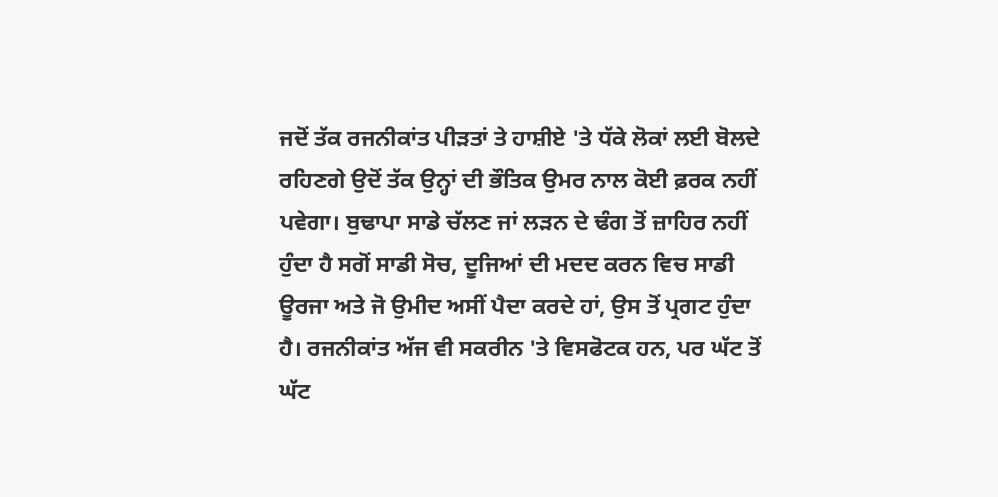ਜਦੋਂ ਤੱਕ ਰਜਨੀਕਾਂਤ ਪੀੜਤਾਂ ਤੇ ਹਾਸ਼ੀਏ 'ਤੇ ਧੱਕੇ ਲੋਕਾਂ ਲਈ ਬੋਲਦੇ ਰਹਿਣਗੇ ਉਦੋਂ ਤੱਕ ਉਨ੍ਹਾਂ ਦੀ ਭੌਤਿਕ ਉਮਰ ਨਾਲ ਕੋਈ ਫ਼ਰਕ ਨਹੀਂ ਪਵੇਗਾ। ਬੁਢਾਪਾ ਸਾਡੇ ਚੱਲਣ ਜਾਂ ਲੜਨ ਦੇ ਢੰਗ ਤੋਂ ਜ਼ਾਹਿਰ ਨਹੀਂ ਹੁੰਦਾ ਹੈ ਸਗੋਂ ਸਾਡੀ ਸੋਚ, ਦੂਜਿਆਂ ਦੀ ਮਦਦ ਕਰਨ ਵਿਚ ਸਾਡੀ ਊਰਜਾ ਅਤੇ ਜੋ ਉਮੀਦ ਅਸੀਂ ਪੈਦਾ ਕਰਦੇ ਹਾਂ, ਉਸ ਤੋਂ ਪ੍ਰਗਟ ਹੁੰਦਾ ਹੈ। ਰਜਨੀਕਾਂਤ ਅੱਜ ਵੀ ਸਕਰੀਨ 'ਤੇ ਵਿਸਫੋਟਕ ਹਨ, ਪਰ ਘੱਟ ਤੋਂ ਘੱਟ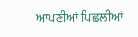ਆਪਣੀਆਂ ਪਿਛਲੀਆਂ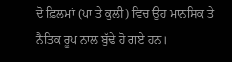ਦੋ ਫ਼ਿਲਮਾਂ (ਪਾ ਤੇ ਕੁਲੀ) ਵਿਚ ਉਹ ਮਾਨਸਿਕ ਤੇ ਨੈਤਿਕ ਰੂਪ ਨਾਲ ਬੁੱਢੇ ਹੋ ਗਏ ਹਨ।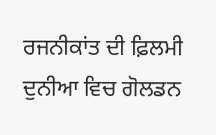ਰਜਨੀਕਾਂਤ ਦੀ ਫ਼ਿਲਮੀ ਦੁਨੀਆ ਵਿਚ ਗੋਲਡਨ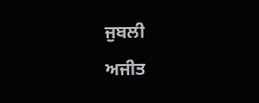ਜੁਬਲੀ
ਅਜੀਤ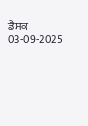ਡੈਸਕ
03-09-2025